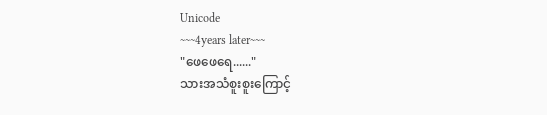Unicode
~~~4years later~~~
"ဖေဖေရေ......"
သားအသံစူးစူးကြောင့်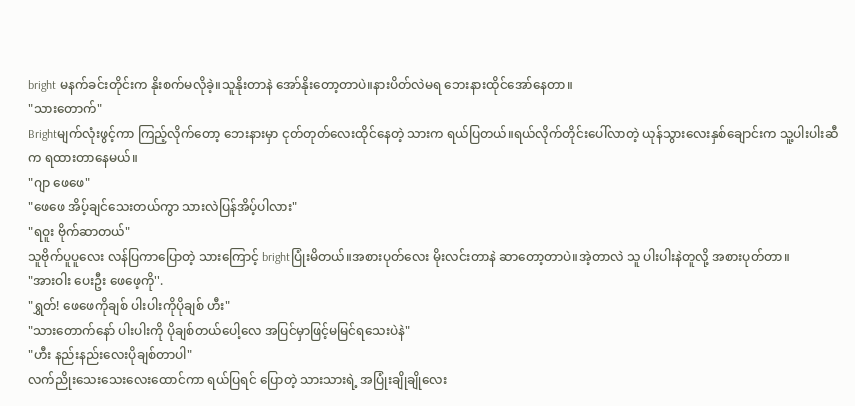bright မနက်ခင်းတိုင်းက နိုးစက်မလိုခဲ့။သူနိုးတာနဲ အော်နိုးတော့တာပဲ။နားပိတ်လဲမရ ဘေးနားထိုင်အော်နေတာ။
"သားတောက်"
Brightမျက်လုံးဖွင့်ကာ ကြည့်လိုက်တော့ ဘေးနားမှာ ငုတ်တုတ်လေးထိုင်နေတဲ့ သားက ရယ်ပြတယ်။ရယ်လိုက်တိုင်းပေါ်လာတဲ့ ယုန်သွားလေးနှစ်ချောင်းက သူ့ပါးပါးဆီက ရထားတာနေမယ်။
"ဂျာ ဖေဖေ"
"ဖေဖေ အိပ့်ချင်သေးတယ်ကွာ သားလဲပြန်အိပ့်ပါလား"
"ရဝူး ဗိုက်ဆာတယ်"
သူဗိုက်ပူပူလေး လန်ပြကာပြောတဲ့ သားကြောင့် brightပြုံးမိတယ်။အစားပုတ်လေး မိုးလင်းတာနဲ ဆာတော့တာပဲ။အဲ့တာလဲ သူ ပါးပါးနဲတူလို့ အစားပုတ်တာ။
"အားဝါး ပေးဦး ဖေဖေ့ကို''.
"ရွှတ်! ဖေဖေကိုချစ် ပါးပါးကိုပိုချစ် ဟီး"
"သားတောက်နော် ပါးပါးကို ပိုချစ်တယ်ပေါ့လေ အပြင်မှာဖြင့်မမြင်ရသေးပဲနဲ"
"ဟီး နည်းနည်းလေးပိုချစ်တာပါ"
လက်ညိုးသေးသေးလေးထောင်ကာ ရယ်ပြရင် ပြောတဲ့ သားသားရဲ့ အပြုံးချိုချိုလေး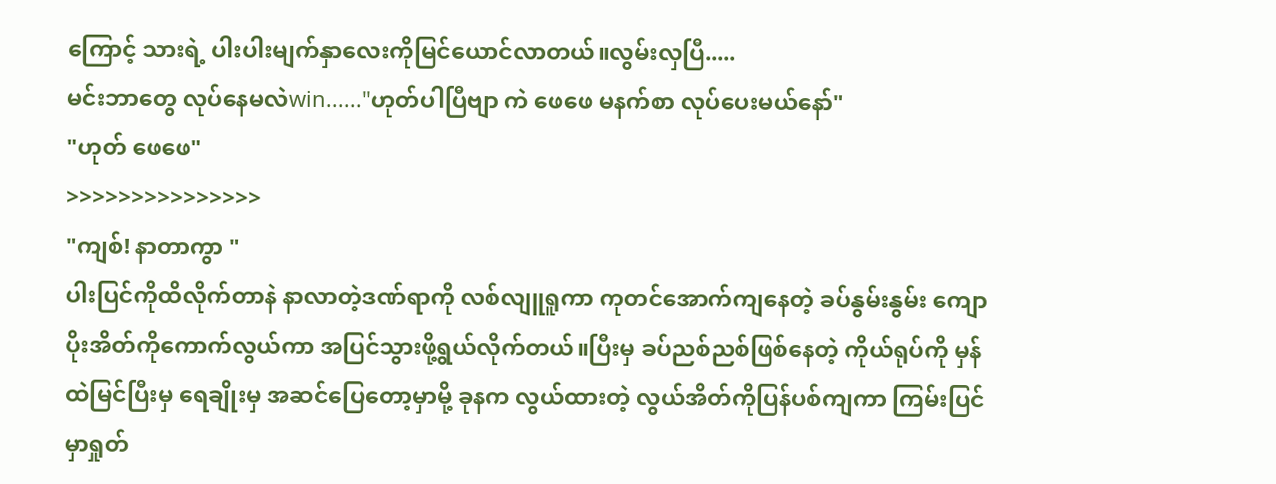ကြောင့် သားရဲ့ ပါးပါးမျက်နှာလေးကိုမြင်ယောင်လာတယ်။လွမ်းလှပြီ.....
မင်းဘာတွေ လုပ်နေမလဲwin......"ဟုတ်ပါပြီဗျာ ကဲ ဖေဖေ မနက်စာ လုပ်ပေးမယ်နော်"
"ဟုတ် ဖေဖေ"
>>>>>>>>>>>>>>>
"ကျစ်! နာတာကွာ "
ပါးပြင်ကိုထိလိုက်တာနဲ နာလာတဲ့ဒဏ်ရာကို လစ်လျူရူကာ ကုတင်အောက်ကျနေတဲ့ ခပ်နွမ်းနွမ်း ကျောပိုးအိတ်ကိုကောက်လွယ်ကာ အပြင်သွားဖို့ရွယ်လိုက်တယ်။ပြီးမှ ခပ်ညစ်ညစ်ဖြစ်နေတဲ့ ကိုယ်ရုပ်ကို မှန်ထဲမြင်ပြီးမှ ရေချိုးမှ အဆင်ပြေတော့မှာမို့ ခုနက လွယ်ထားတဲ့ လွယ်အိတ်ကိုပြန်ပစ်ကျကာ ကြမ်းပြင်မှာရှုတ်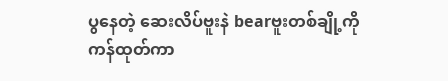ပွနေတဲ့ ဆေးလိပ်ဗူးနဲ bearဗူးတစ်ချို့ကို ကန်ထုတ်ကာ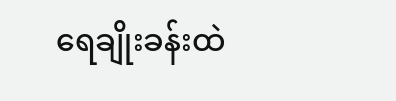ရေချိုးခန်းထဲ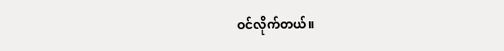ဝင်လိုက်တယ်။